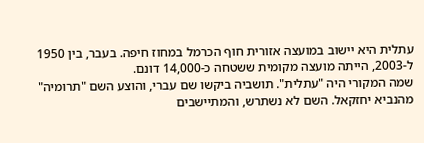עתלית היא יישוב במועצה אזורית חוף הכרמל במחוז חיפה. בעבר, בין 1950 ל-2003, הייתה מועצה מקומית ששטחה כ-14,000 דונם.
שמה המקורי היה "עתלית". תושביה ביקשו שם עברי, והוצע השם "תרומיה" מהנביא יחזקאל. השם לא נשתרש, והמתיישבים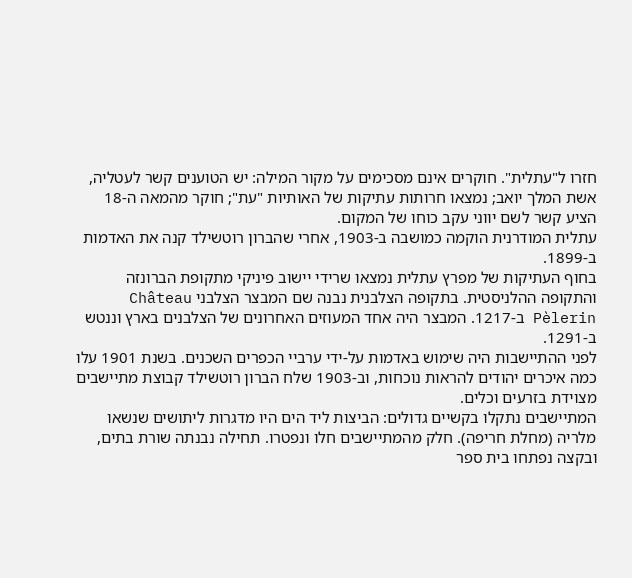חזרו ל"עתלית". חוקרים אינם מסכימים על מקור המילה: יש הטוענים קשר לעטליה, אשת המלך יואב; נמצאו חרותות עתיקות של האותיות "עת"; חוקר מהמאה ה-18 הציע קשר לשם יווני עקב כוחו של המקום.
עתלית המודרנית הוקמה כמושבה ב-1903, אחרי שהברון רוטשילד קנה את האדמות ב-1899.
בחוף העתיקות של מפרץ עתלית נמצאו שרידי יישוב פיניקי מתקופת הברונזה והתקופה ההלניסטית. בתקופה הצלבנית נבנה שם המבצר הצלבני Château Pèlerin ב-1217. המבצר היה אחד המעוזים האחרונים של הצלבנים בארץ וננטש ב-1291.
לפני ההתיישבות היה שימוש באדמות על-ידי ערביי הכפרים השכנים. בשנת 1901 עלו כמה איכרים יהודים להראות נוכחות, וב-1903 שלח הברון רוטשילד קבוצת מתיישבים מצוידת בזרעים וכלים.
המתיישבים נתקלו בקשיים גדולים: הביצות ליד הים היו מדגרות ליתושים שנשאו מלריה (מחלת חריפה). חלק מהמתיישבים חלו ונפטרו. תחילה נבנתה שורת בתים, ובקצה נפתחו בית ספר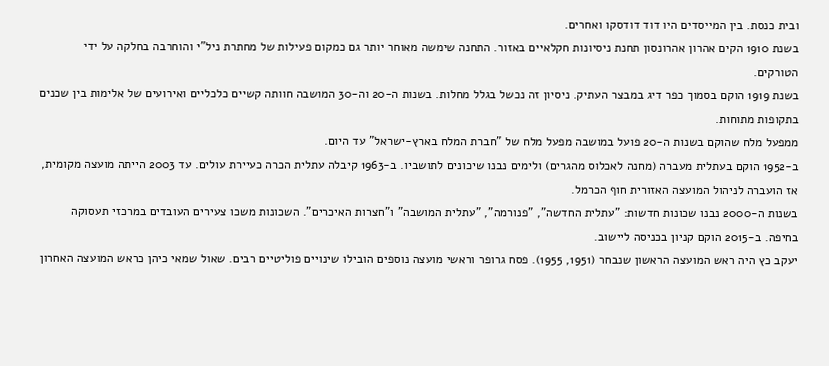ובית כנסת. בין המייסדים היו דוד דודסקו ואחרים.
בשנת 1910 הקים אהרון אהרונסון תחנת ניסיונות חקלאיים באזור. התחנה שימשה מאוחר יותר גם כמקום פעילות של מחתרת ניל"י והוחרבה בחלקה על ידי הטורקים.
בשנת 1919 הוקם בסמוך כפר דיג במבצר העתיק. ניסיון זה נכשל בגלל מחלות. בשנות ה-20 וה-30 המושבה חוותה קשיים כלכליים ואירועים של אלימות בין שכנים בתקופות מתוחות.
ממפעל מלח שהוקם בשנות ה-20 פועל במושבה מפעל מלח של "חברת המלח בארץ-ישראל" עד היום.
ב-1952 הוקם בעתלית מעברה (מחנה לאכלוס מהגרים) ולימים נבנו שיכונים לתושביו. ב-1963 קיבלה עתלית הכרה כעיירת עולים. עד 2003 הייתה מועצה מקומית, אז הועברה לניהול המועצה האזורית חוף הכרמל.
בשנות ה-2000 נבנו שכונות חדשות: "עתלית החדשה", "פנורמה", "עתלית המושבה" ו"חצרות האיכרים". השכונות משכו צעירים העובדים במרכזי תעסוקה בחיפה. ב-2015 הוקם קניון בכניסה ליישוב.
יעקב כץ היה ראש המועצה הראשון שנבחר (1951, 1955). פסח גרופר וראשי מועצה נוספים הובילו שינויים פוליטיים רבים. שאול שמאי כיהן כראש המועצה האחרון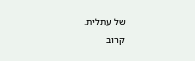של עתלית.
קרוב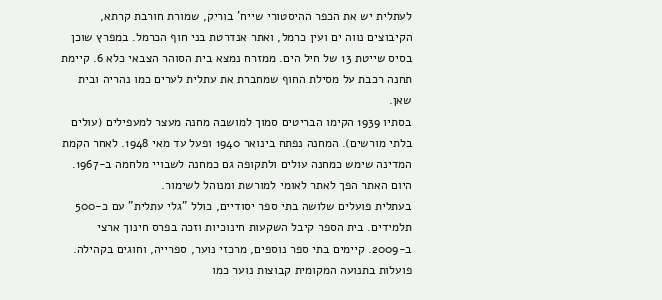לעתלית יש את הכפר ההיסטורי שייח' בוריק, שמורת חורבת קרתא, הקיבוצים נווה ים ועין כרמל, ואתר אנדרטת בני חוף הכרמל. במפרץ שוכן בסיס שייטת 13 של חיל הים. ממזרח נמצא בית הסוהר הצבאי כלא 6. קיימת תחנה רכבת על מסילת החוף שמחברת את עתלית לערים כמו נהריה ובית שאן.
בסתיו 1939 הקימו הבריטים סמוך למושבה מחנה מעצר למעפילים (עולים בלתי מורשים). המחנה נפתח בינואר 1940 ופעל עד מאי 1948. לאחר הקמת המדינה שימש כמחנה עולים ולתקופה גם כמחנה לשבויי מלחמה ב-1967. היום האתר הפך לאתר לאומי למורשת ומנוהל לשימור.
בעתלית פועלים שלושה בתי ספר יסודיים, כולל "גלי עתלית" עם כ-500 תלמידים. בית הספר קיבל השקעות חינוכיות וזכה בפרס חינוך ארצי ב-2009. קיימים בתי ספר נוספים, מרכזי נוער, ספרייה, וחוגים בקהילה. פועלות בתנועה המקומית קבוצות נוער כמו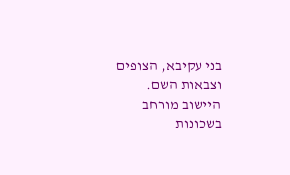בני עקיבא, הצופים וצבאות השם.
היישוב מורחב בשכונות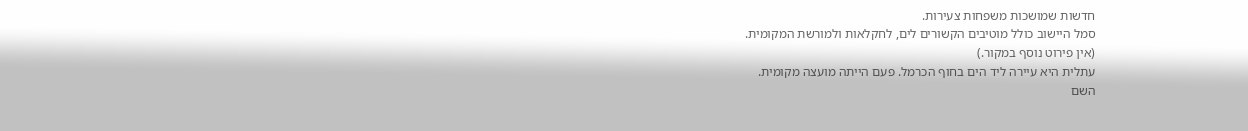חדשות שמושכות משפחות צעירות.
סמל היישוב כולל מוטיבים הקשורים לים, לחקלאות ולמורשת המקומית.
(אין פירוט נוסף במקור.)
עתלית היא עיירה ליד הים בחוף הכרמל. פעם הייתה מועצה מקומית.
השם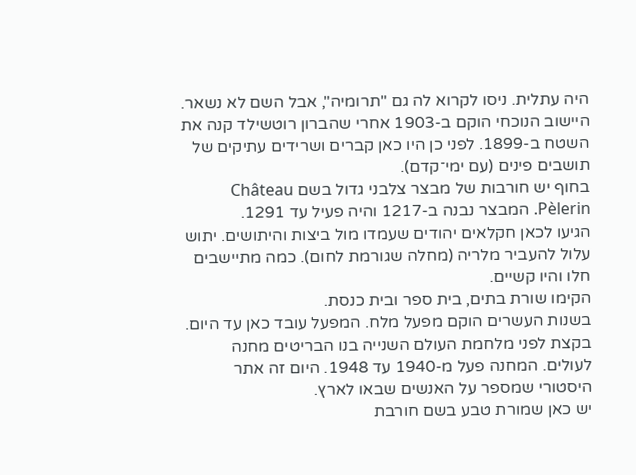היה עתלית. ניסו לקרוא לה גם "תרומיה", אבל השם לא נשאר.
היישוב הנוכחי הוקם ב-1903 אחרי שהברון רוטשילד קנה את השטח ב-1899. לפני כן היו כאן קברים ושרידים עתיקים של תושבים פינים (עם ימי־קדם).
בחוף יש חורבות של מבצר צלבני גדול בשם Château Pèlerin. המבצר נבנה ב-1217 והיה פעיל עד 1291.
הגיעו לכאן חקלאים יהודים שעמדו מול ביצות והיתושים. יתוש עלול להעביר מלריה (מחלה שגורמת לחום). כמה מתיישבים חלו והיו קשיים.
הקימו שורת בתים, בית ספר ובית כנסת.
בשנות העשרים הוקם מפעל מלח. המפעל עובד כאן עד היום.
בקצת לפני מלחמת העולם השנייה בנו הבריטים מחנה לעולים. המחנה פעל מ-1940 עד 1948. היום זה אתר היסטורי שמספר על האנשים שבאו לארץ.
יש כאן שמורת טבע בשם חורבת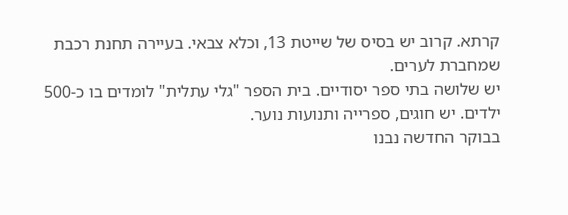קרתא. קרוב יש בסיס של שייטת 13, וכלא צבאי. בעיירה תחנת רכבת שמחברת לערים.
יש שלושה בתי ספר יסודיים. בית הספר "גלי עתלית" לומדים בו כ-500 ילדים. יש חוגים, ספרייה ותנועות נוער.
בבוקר החדשה נבנו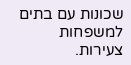שכונות עם בתים למשפחות צעירות.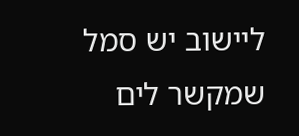ליישוב יש סמל שמקשר לים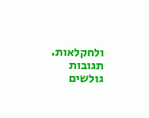ולחקלאות.
תגובות גולשים